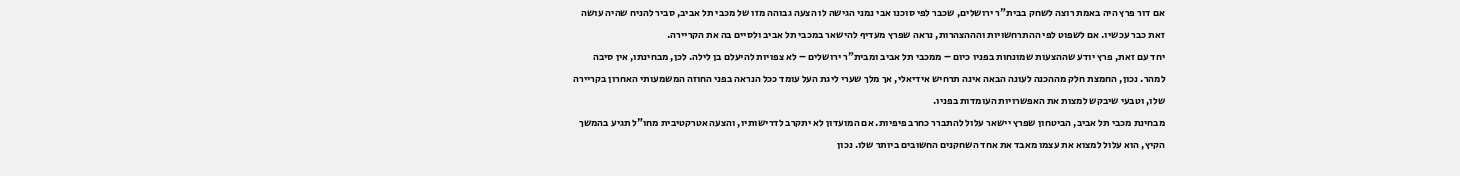אם דור פרץ היה באמת רוצה לשחק בבית"ר ירושלים, שכבר לפי סוכנו אבי נמני הגישה לו הצעה גבוהה מזו של מכבי תל אביב, סביר להניח שהיה עושה זאת כבר עכשיו. אם לשפוט לפי ההתרחשויות והההצהרות, נראה שפרץ מעדיף להישאר במכבי תל אביב ולסיים בה את הקריירה.
יחד עם זאת, פרץ יודע שההצעות שמונחות בפניו כיום – ממכבי תל אביב ומבית"ר ירושלים – לא צפויות להיעלם בן לילה. לכן, מבחינתו, אין סיבה למהר. נכון, החמצת חלק מההכנה לעונה הבאה אינה תרחיש אידיאלי, אך מלך שערי ליגת העל עומד ככל הנראה בפני החוזה המשמעותי האחרון בקריירה שלו, וטבעי שיבקש למצות את האפשרויות העומדות בפניו.
מבחינת מכבי תל אביב, הביטחון שפרץ יישאר עלול להתברר כחרב פיפיות. אם המועדון לא יתקרב לדרישותיו, והצעה אטרקטיבית מחו"ל תגיע בהמשך הקיץ, הוא עלול למצוא את עצמו מאבד את אחד השחקנים החשובים ביותר שלו. נכון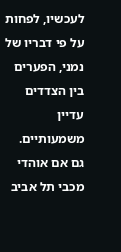לעכשיו, לפחות על פי דבריו של נמני, הפערים בין הצדדים עדיין משמעותיים.
גם אם אוהדי מכבי תל אביב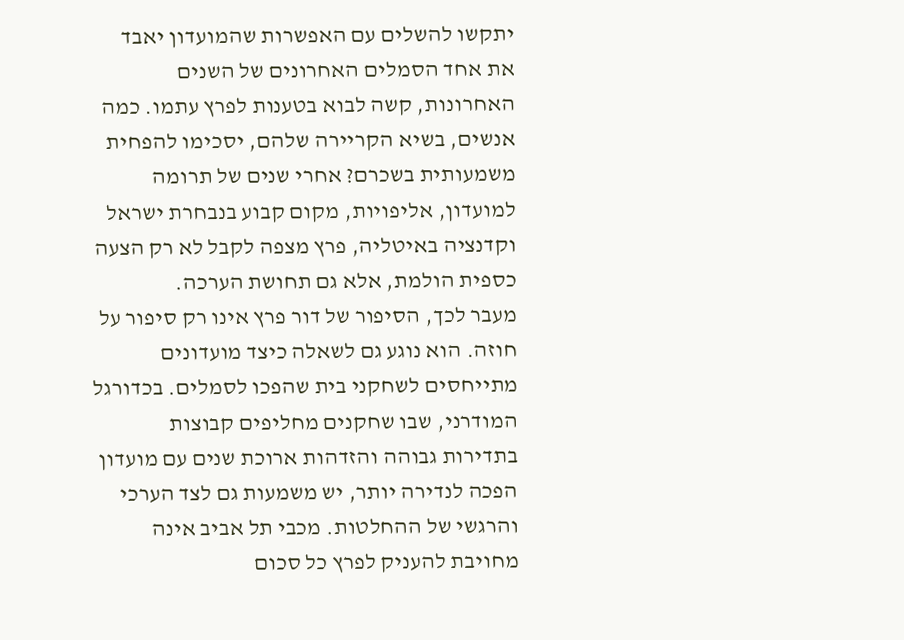יתקשו להשלים עם האפשרות שהמועדון יאבד את אחד הסמלים האחרונים של השנים האחרונות, קשה לבוא בטענות לפרץ עתמו. כמה אנשים, בשיא הקריירה שלהם, יסכימו להפחית משמעותית בשכרם? אחרי שנים של תרומה למועדון, אליפויות, מקום קבוע בנבחרת ישראל וקדנציה באיטליה, פרץ מצפה לקבל לא רק הצעה כספית הולמת, אלא גם תחושת הערכה.
מעבר לכך, הסיפור של דור פרץ אינו רק סיפור על חוזה. הוא נוגע גם לשאלה כיצד מועדונים מתייחסים לשחקני בית שהפכו לסמלים. בכדורגל המודרני, שבו שחקנים מחליפים קבוצות בתדירות גבוהה והזדהות ארוכת שנים עם מועדון הפכה לנדירה יותר, יש משמעות גם לצד הערכי והרגשי של ההחלטות. מכבי תל אביב אינה מחויבת להעניק לפרץ כל סכום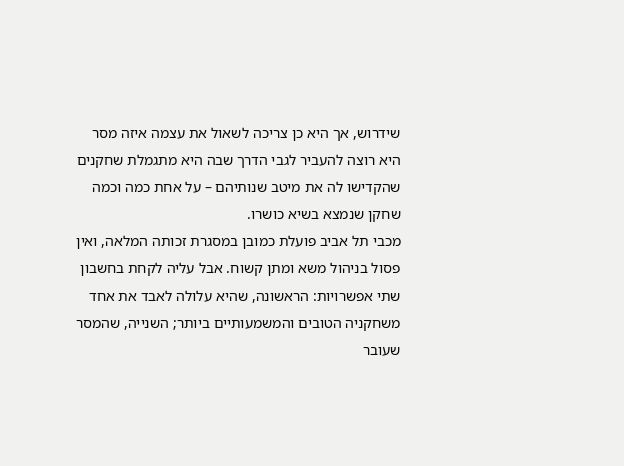שידרוש, אך היא כן צריכה לשאול את עצמה איזה מסר היא רוצה להעביר לגבי הדרך שבה היא מתגמלת שחקנים שהקדישו לה את מיטב שנותיהם – על אחת כמה וכמה שחקן שנמצא בשיא כושרו.
מכבי תל אביב פועלת כמובן במסגרת זכותה המלאה, ואין פסול בניהול משא ומתן קשוח. אבל עליה לקחת בחשבון שתי אפשרויות: הראשונה, שהיא עלולה לאבד את אחד משחקניה הטובים והמשמעותיים ביותר; השנייה, שהמסר שעובר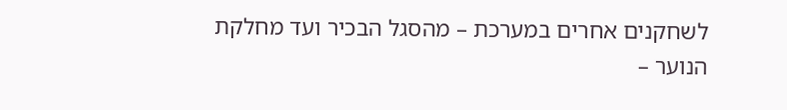לשחקנים אחרים במערכת – מהסגל הבכיר ועד מחלקת הנוער –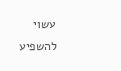עשוי להשפיע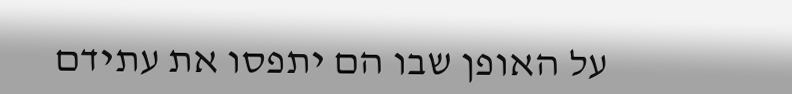על האופן שבו הם יתפסו את עתידם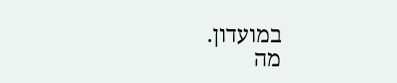במועדון.
מה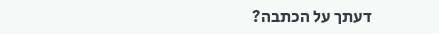דעתך על הכתבה?